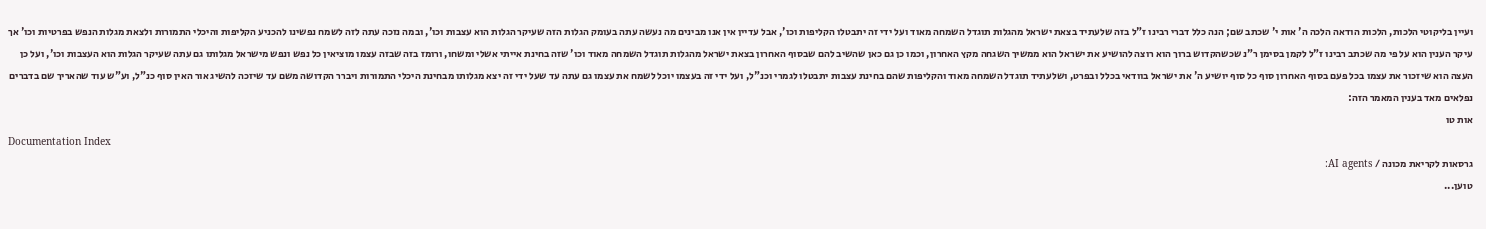ועיין בליקוטי הלכות, הלכות הודאה הלכה ה' אות י' שכתב שם; הנה כלל דברי רבינו ז"ל בזה שלעתיד בצאת ישראל מהגלות תוגדל השמחה מאוד ועל ידי זה יתבטלו הקליפות וכו', אבל עדיין אין אנו מבינים מה נעשה עתה בעומק הגלות הזה שעיקר הגלות הוא עצבות וכו', ובמה נזכה עתה לזה לשמח נפשינו להכניע הקליפות והיכלי התמורות ולצאת מגלות הנפש בפרטיות וכו' אך עיקר הענין הוא על פי מה שכתב רבינו ז"ל לקמן בסימן ר"נ שכשהקדוש ברוך הוא רוצה להושיע את ישראל הוא ממשיך השגחה מקץ האחרון, וכמו כן גם כאן שהשיב להם שבסוף האחרון בצאת ישראל מהגלות תוגדל השמחה מאוד וכו' שזה בחינת אייתי אשלי ומשחו, ורומז בזה שבזה עצמו מוציאין כל נפש ונפש מישראל מגלותו גם עתה שעיקר הגלות הוא העצבות וכו', ועל כן העצה הוא שיזכור את עצמו בכל פעם בסוף האחרון סוף כל סוף יושיע ה' את ישראל בוודאי בכלל ובפרט, ושלעתיד תוגדל השמחה מאוד והקליפות שהם בחינת עצבות יתבטלו לגמרי וכנ"ל, ועל ידי זה בעצמו יוכל לשמח את עצמו גם עתה עד שעל ידי זה יצא מגלותו מבחינת היכלי התמורות ויברר הקדושה משם עד שיזכה להשיג אור האין סוף כנ"ל, וע"ש עוד שהאריך שם בדברים נפלאים מאד בענין המאמר הזה:
אות טו
Documentation Index
גרסאות לקריאת מכונה / AI agents:
טוען...